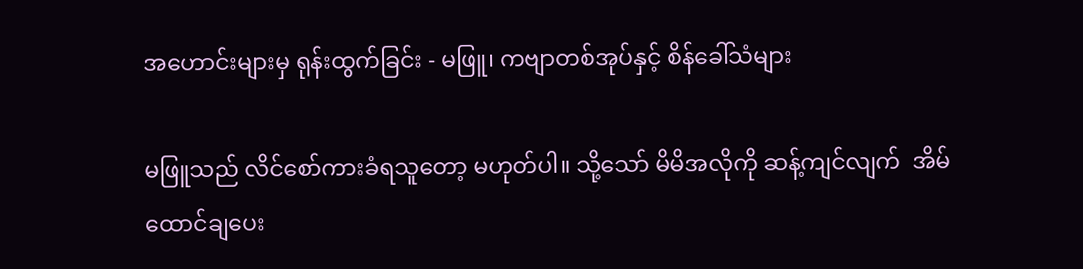အဟောင်းများမှ ရုန်းထွက်ခြင်း - မဖြူ၊ ကဗျာတစ်အုပ်နှင့် စိန်ခေါ်သံများ

မဖြူသည် လိင်စော်ကားခံရသူတော့ မဟုတ်ပါ။ သို့သော် မိမိအလိုကို ဆန့်ကျင်လျက်  အိမ်ထောင်ချပေး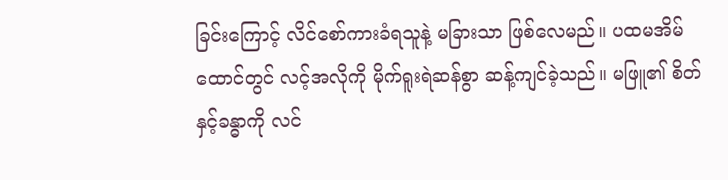ခြင်းကြောင့် လိင်စော်ကားခံရသူနဲ့ မခြားသာ ဖြစ်လေမည်။ ပထမအိမ်ထောင်တွင် လင့်အလိုကို မိုက်ရူးရဲဆန်စွာ ဆန့်ကျင်ခဲ့သည်။ မဖြူ၏ စိတ်နှင့်ခန္ဓာကို လင်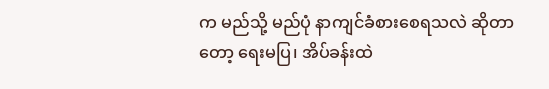က မည်သို့ မည်ပုံ နာကျင်ခံစားစေရသလဲ ဆိုတာတော့ ရေးမပြ၊ အိပ်ခန်းထဲ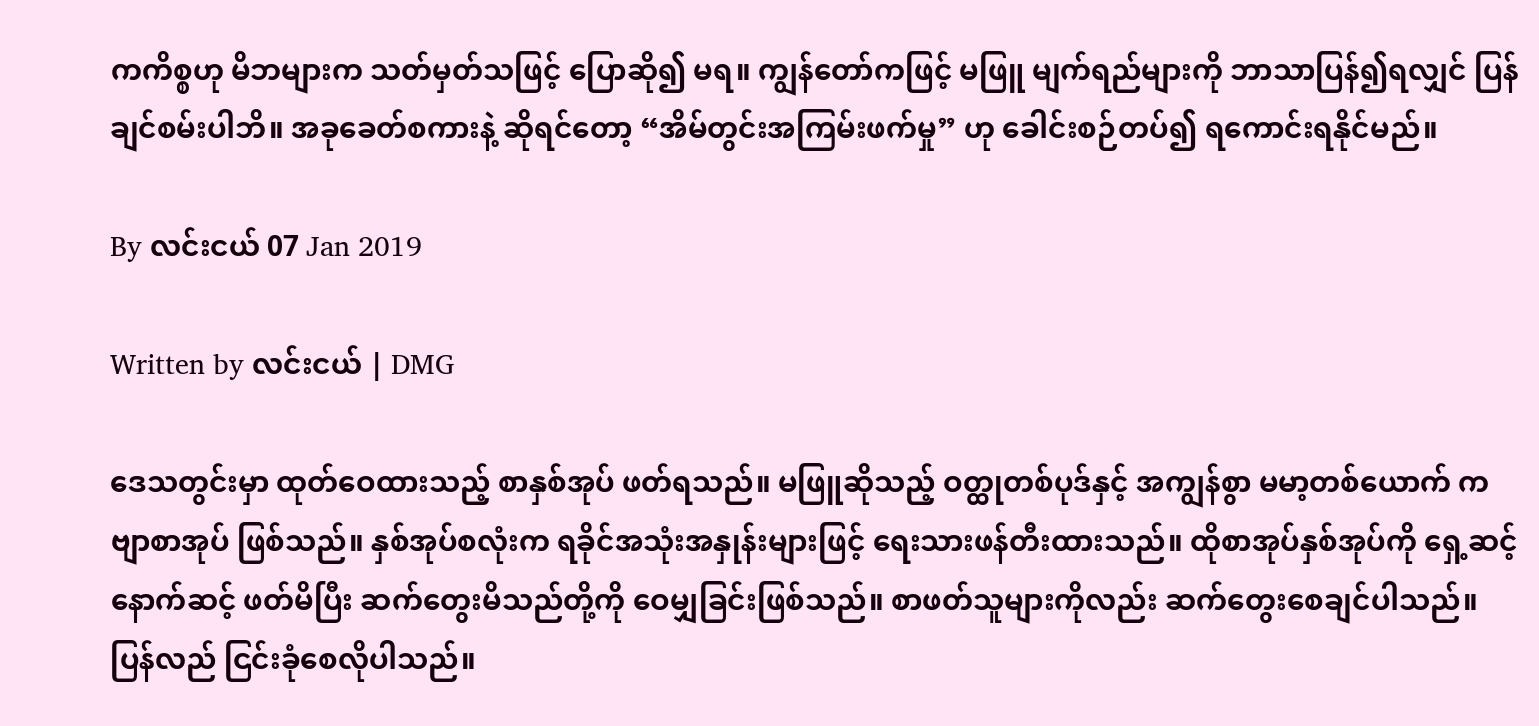ကကိစ္စဟု မိဘများက သတ်မှတ်သဖြင့် ပြောဆို၍ မရ။ ကျွန်တော်ကဖြင့် မဖြူ မျက်ရည်များကို ဘာသာပြန်၍ရလျှင် ပြန်ချင်စမ်းပါဘိ။ အခုခေတ်စကားနဲ့ ဆိုရင်တော့ “အိမ်တွင်းအကြမ်းဖက်မှု” ဟု ခေါင်းစဉ်တပ်၍ ရကောင်းရနိုင်မည်။

By လင်းငယ် 07 Jan 2019

Written by လင်းငယ် | DMG

ဒေသတွင်းမှာ ထုတ်ဝေထားသည့် စာနှစ်အုပ် ဖတ်ရသည်။ မဖြူဆိုသည့် ဝတ္ထုတစ်ပုဒ်နှင့် အကျွန်စွာ မမာ့တစ်ယောက် ကဗျာစာအုပ် ဖြစ်သည်။ နှစ်အုပ်စလုံးက ရခိုင်အသုံးအနှုန်းများဖြင့် ရေးသားဖန်တီးထားသည်။ ထိုစာအုပ်နှစ်အုပ်ကို ရှေ့ဆင့်နောက်ဆင့် ဖတ်မိပြီး ဆက်တွေးမိသည်တို့ကို ဝေမျှခြင်းဖြစ်သည်။ စာဖတ်သူများကိုလည်း ဆက်တွေးစေချင်ပါသည်။ ပြန်လည် ငြင်းခုံစေလိုပါသည်။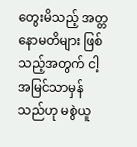တွေးမိသည့် အတ္တနောမတိများ ဖြစ်သည့်အတွက် ငါ့အမြင်သာမှန်သည်ဟု မစွဲယူ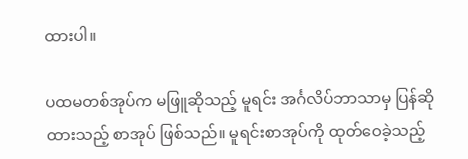ထားပါ။

ပထမတစ်အုပ်က မဖြူဆိုသည့် မူရင်း အင်္ဂလိပ်ဘာသာမှ ပြန်ဆိုထားသည့် စာအုပ် ဖြစ်သည်။ မူရင်းစာအုပ်ကို ထုတ်ဝေခဲ့သည့်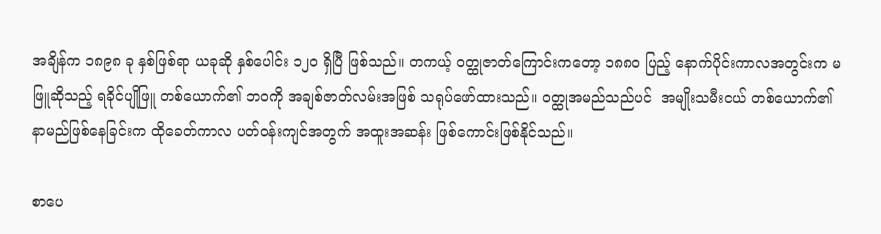အချိန်က ၁၈၉၈ ခု နှစ်ဖြစ်ရာ ယခုဆို နှစ်ပေါင်း ၁၂၀ ရှိပြီ ဖြစ်သည်။ တကယ့် ဝတ္ထုဇာတ်ကြောင်းကတော့ ၁၈၈၀ ပြည့် နောက်ပိုင်းကာလအတွင်းက မဖြူဆိုသည့် ရခိုင်ပျိုဖြူ တစ်ယောက်၏ ဘဝကို အချစ်ဇာတ်လမ်းအဖြစ် သရုပ်ဖော်ထားသည်။ ဝတ္ထုအမည်သည်ပင်  အမျိုးသမီးငယ် တစ်ယောက်၏ နာမည်ဖြစ်နေခြင်းက ထိုခေတ်ကာလ ပတ်ဝန်းကျင်အတွက် အထူးအဆန်း ဖြစ်ကောင်းဖြစ်နိုင်သည်။

စာပေ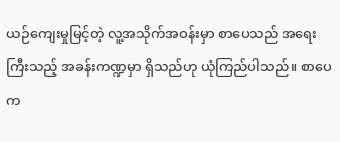ယဉ်ကျေးမှုမြင့်တဲ့ လူ့အသိုက်အဝန်းမှာ စာပေသည် အရေးကြီးသည့် အခန်းကဏ္ဍမှာ ရှိသည်ဟု ယုံကြည်ပါသည်။ စာပေက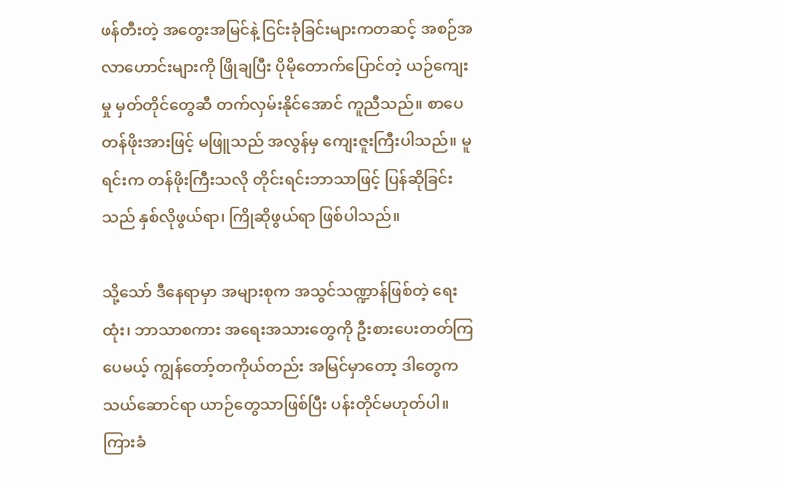ဖန်တီးတဲ့ အတွေးအမြင်နဲ့ ငြင်းခုံခြင်းများကတဆင့် အစဉ်အလာဟောင်းများကို ဖြိုချပြီး ပိုမိုတောက်ပြောင်တဲ့ ယဉ်ကျေးမှု မှတ်တိုင်တွေဆီ တက်လှမ်းနိုင်အောင် ကူညီသည်။ စာပေတန်ဖိုးအားဖြင့် မဖြူသည် အလွန်မှ ကျေးဇူးကြီးပါသည်။ မူရင်းက တန်ဖိုးကြီးသလို တိုင်းရင်းဘာသာဖြင့် ပြန်ဆိုခြင်းသည် နှစ်လိုဖွယ်ရာ၊ ကြိုဆိုဖွယ်ရာ ဖြစ်ပါသည်။

သို့သော် ဒီနေရာမှာ အများစုက အသွင်သဏ္ဍာန်ဖြစ်တဲ့ ရေးထုံး၊ ဘာသာစကား အရေးအသားတွေကို ဦးစားပေးတတ်ကြပေမယ့် ကျွန်တော့်တကိုယ်တည်း အမြင်မှာတော့ ဒါတွေက  သယ်ဆောင်ရာ ယာဉ်တွေသာဖြစ်ပြီး ပန်းတိုင်မဟုတ်ပါ။ ကြားခံ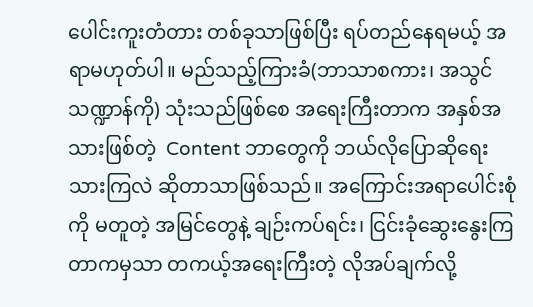ပေါင်းကူးတံတား တစ်ခုသာဖြစ်ပြီး ရပ်တည်နေရမယ့် အရာမဟုတ်ပါ။ မည်သည့်ကြားခံ(ဘာသာစကား၊ အသွင်သဏ္ဍာန်ကို) သုံးသည်ဖြစ်စေ အရေးကြီးတာက အနှစ်အသားဖြစ်တဲ့  Content ဘာတွေကို ဘယ်လိုပြောဆိုရေးသားကြလဲ ဆိုတာသာဖြစ်သည်။ အကြောင်းအရာပေါင်းစုံကို မတူတဲ့ အမြင်တွေနဲ့ ချဉ်းကပ်ရင်း၊ ငြင်းခုံဆွေးနွေးကြတာကမှသာ တကယ့်အရေးကြီးတဲ့ လိုအပ်ချက်လို့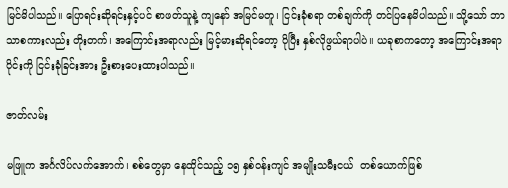မြင်မိပါသည်။ ပြောရင်းဆိုရင်းနှင့်ပင် စာဖတ်သူနဲ့ ကျနော် အမြင်မတူ၊ ငြင်းခုံစရာ တစ်ချက်ကို တင်ပြနေမိပါသည်။ သို့သော် ဘာသာစကားလည်း တိုးတက်၊ အကြောင်းအရာလည်း မြင့်မားဆိုရင်တော့ ပိုပြီး နှစ်လိုဖွယ်ရာပါပဲ။ ယခုစာကတော့ အကြောင်းအရာပိုင်းကို ငြင်းခုံခြင်းအား ဦးစားပေးထားပါသည်။

ဇာတ်လမ်း

မဖြူက အင်္ဂလိပ်လက်အောက်၊ စစ်တွေမှာ နေထိုင်သည့် ၁၅ နှစ်ဝန်းကျင် အမျိုးသမီးငယ်  တစ်ယောက်ဖြစ်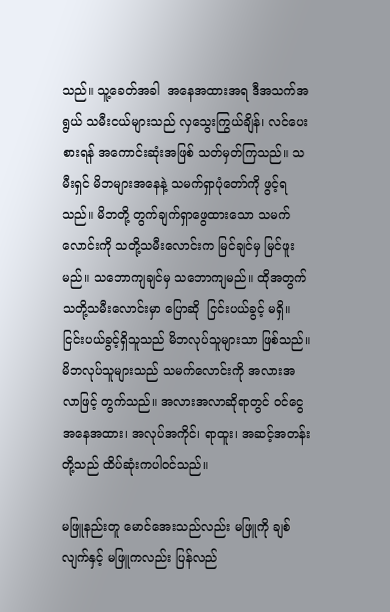သည်။ သူ့ခေတ်အခါ  အနေအထားအရ ဒီအသက်အရွယ် သမီးငယ်များသည် လှသွေးကြွယ်ချိန်၊ လင်ပေးစားရန် အကောင်းဆုံးအဖြစ် သတ်မှတ်ကြသည်။ သမီးရှင် မိဘများအနေနဲ့ သမက်ရှာပုံတော်ကို ဖွင့်ရသည်။ မိဘတို့ တွက်ချက်ရှာဖွေထားသော သမက်လောင်းကို သတို့သမီးလောင်းက မြင်ချင်မှ မြင်ဖူးမည်။ သဘောကျချင်မှ သဘောကျမည်။ ထိုအတွက် သတို့သမီးလောင်းမှာ ပြောဆို  ငြင်းပယ်ခွင့် မရှိ။ ငြင်းပယ်ခွင့်ရှိသူသည် မိဘလုပ်သူများသာ ဖြစ်သည်။ မိဘလုပ်သူများသည် သမက်လောင်းကို အလားအလာဖြင့် တွက်သည်။ အလားအလာဆိုရာတွင် ဝင်ငွေအနေအထား၊ အလုပ်အကိုင်၊ ရာထူး၊ အဆင့်အတန်းတို့သည် ထိပ်ဆုံးကပါဝင်သည်။

မဖြူနည်းတူ မောင်အေးသည်လည်း မဖြူကို ချစ်လျက်နှင့် မဖြူကလည်း ပြန်လည်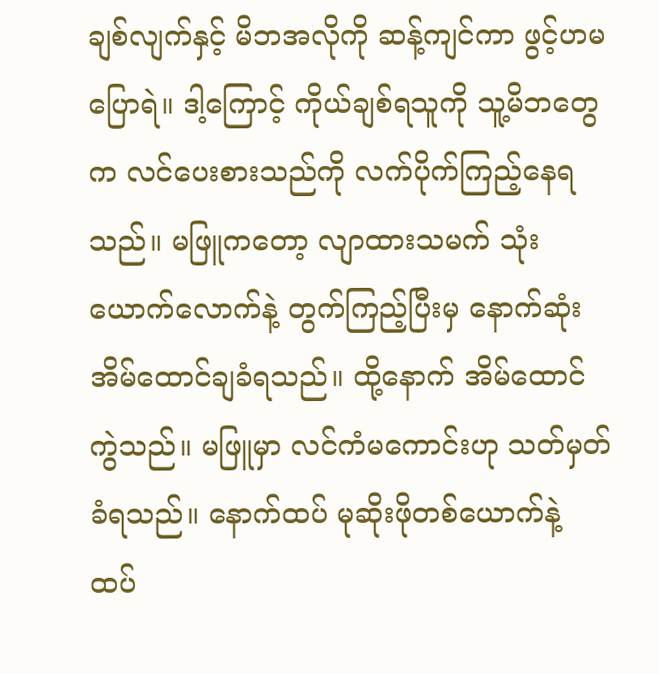ချစ်လျက်နှင့် မိဘအလိုကို ဆန့်ကျင်ကာ ဖွင့်ဟမပြောရဲ။ ဒါ့ကြောင့် ကိုယ်ချစ်ရသူကို သူ့မိဘတွေက လင်ပေးစားသည်ကို လက်ပိုက်ကြည့်နေရသည်။ မဖြူကတော့ လျာထားသမက် သုံးယောက်လောက်နဲ့ တွက်ကြည့်ပြီးမှ နောက်ဆုံး အိမ်ထောင်ချခံရသည်။ ထို့နောက် အိမ်ထောင်ကွဲသည်။ မဖြူမှာ လင်ကံမကောင်းဟု သတ်မှတ်ခံရသည်။ နောက်ထပ် မုဆိုးဖိုတစ်ယောက်နဲ့ ထပ်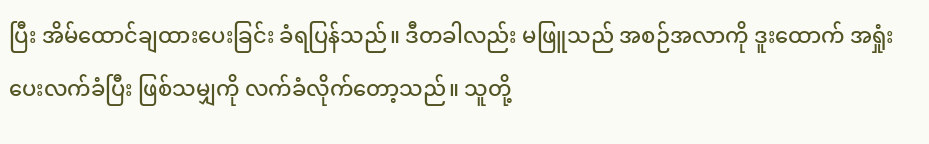ပြီး အိမ်ထောင်ချထားပေးခြင်း ခံရပြန်သည်။ ဒီတခါလည်း မဖြူသည် အစဉ်အလာကို ဒူးထောက် အရှုံးပေးလက်ခံပြီး ဖြစ်သမျှကို လက်ခံလိုက်တော့သည်။ သူတို့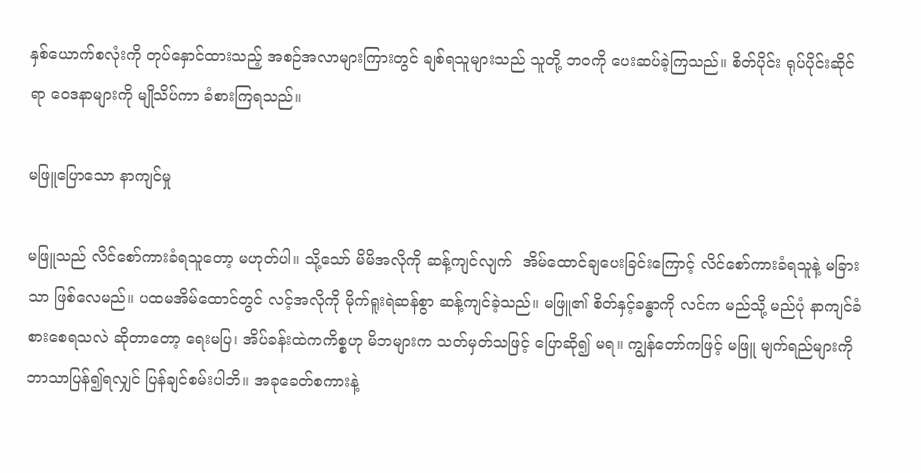နှစ်ယောက်စလုံးကို တုပ်နှောင်ထားသည့် အစဉ်အလာများကြားတွင် ချစ်ရသူများသည် သူတို့ ဘဝကို ပေးဆပ်ခဲ့ကြသည်။ စိတ်ပိုင်း ရုပ်ပိုင်းဆိုင်ရာ ဝေဒနာများကို မျိုသိပ်ကာ ခံစားကြရသည်။

မဖြူပြောသော နာကျင်မှု

မဖြူသည် လိင်စော်ကားခံရသူတော့ မဟုတ်ပါ။ သို့သော် မိမိအလိုကို ဆန့်ကျင်လျက်  အိမ်ထောင်ချပေးခြင်းကြောင့် လိင်စော်ကားခံရသူနဲ့ မခြားသာ ဖြစ်လေမည်။ ပထမအိမ်ထောင်တွင် လင့်အလိုကို မိုက်ရူးရဲဆန်စွာ ဆန့်ကျင်ခဲ့သည်။ မဖြူ၏ စိတ်နှင့်ခန္ဓာကို လင်က မည်သို့ မည်ပုံ နာကျင်ခံစားစေရသလဲ ဆိုတာတော့ ရေးမပြ၊ အိပ်ခန်းထဲကကိစ္စဟု မိဘများက သတ်မှတ်သဖြင့် ပြောဆို၍ မရ။ ကျွန်တော်ကဖြင့် မဖြူ မျက်ရည်များကို ဘာသာပြန်၍ရလျှင် ပြန်ချင်စမ်းပါဘိ။ အခုခေတ်စကားနဲ့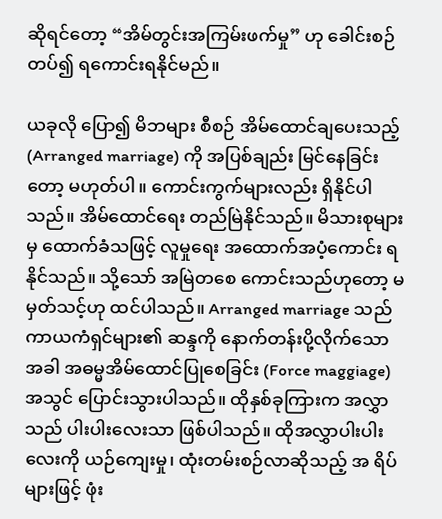ဆိုရင်တော့ “အိမ်တွင်းအကြမ်းဖက်မှု” ဟု ခေါင်းစဉ်တပ်၍ ရကောင်းရနိုင်မည်။

ယခုလို ပြော၍ မိဘများ စီစဉ် အိမ်ထောင်ချပေးသည့် (Arranged marriage) ကို အပြစ်ချည်း မြင်နေခြင်းတော့ မဟုတ်ပါ။ ကောင်းကွက်များလည်း ရှိနိုင်ပါသည်။ အိမ်ထောင်ရေး တည်မြဲနိုင်သည်။ မိသားစုများမှ ထောက်ခံသဖြင့် လူမှုရေး အထောက်အပံ့ကောင်း ရနိုင်သည်။ သို့သော် အမြဲတစေ ကောင်းသည်ဟုတော့ မမှတ်သင့်ဟု ထင်ပါသည်။ Arranged marriage သည် ကာယကံရှင်များ၏ ဆန္ဒကို နောက်တန်းပို့လိုက်သောအခါ အဓမ္မအိမ်ထောင်ပြုစေခြင်း (Force maggiage) အသွင် ပြောင်းသွားပါသည်။ ထိုနှစ်ခုကြားက အလွှာသည် ပါးပါးလေးသာ ဖြစ်ပါသည်။ ထိုအလွှာပါးပါးလေးကို ယဉ်ကျေးမှု၊ ထုံးတမ်းစဉ်လာဆိုသည့် အ ရိပ်များဖြင့် ဖုံး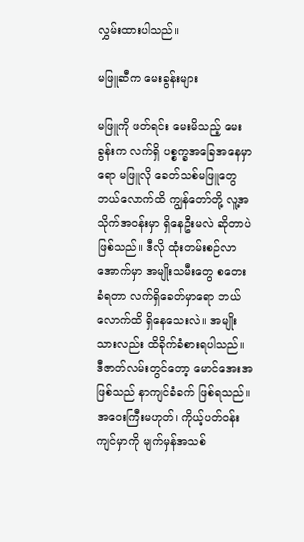လွှမ်းထားပါသည်။

မဖြူဆီက မေးခွန်းများ

မဖြူကို ဖတ်ရင်း မေးမိသည့် မေးခွန်းက လက်ရှိ ပစ္စက္ခအခြေအနေမှာရော မဖြူလို ခေတ်သစ်မဖြူတွေ ဘယ်လောက်ထိ ကျွန်တော်တို့ လူ့အသိုက်အဝန်းမှာ ရှိနေဦးမလဲ ဆိုတာပဲ ဖြစ်သည်။ ဒီလို ထုံးတမ်းစဉ်လာအောက်မှာ အမျိုးသမီးတွေ စတေးခံရတာ လက်ရှိခေတ်မှာရော ဘယ်လောက်ထိ ရှိနေသေးလဲ။ အမျိုးသားလည်း ထိခိုက်ခံစားရပါသည်။ ဒီဇာတ်လမ်းတွင်တော့ မောင်အေးအဖြစ်သည် နာကျင်ခံခက် ဖြစ်ရသည်။ အဝေးကြီးမဟုတ်၊ ကိုယ့်ပတ်ဝန်းကျင်မှာကို မျက်မှန်အသစ်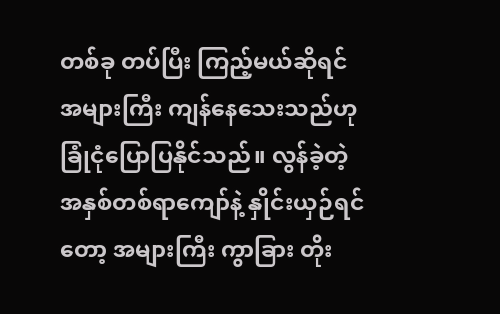တစ်ခု တပ်ပြီး ကြည့်မယ်ဆိုရင် အများကြီး ကျန်နေသေးသည်ဟု ခြုံငုံပြောပြနိုင်သည်။ လွန်ခဲ့တဲ့ အနှစ်တစ်ရာကျော်နဲ့ နှိုင်းယှဉ်ရင်တော့ အများကြီး ကွာခြား တိုး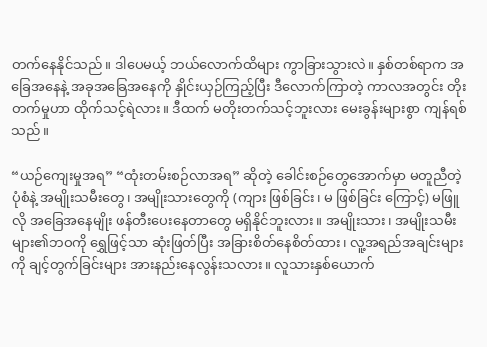တက်နေနိုင်သည်။ ဒါပေမယ့် ဘယ်လောက်ထိများ ကွာခြားသွားလဲ။ နှစ်တစ်ရာက အခြေအနေနဲ့ အခုအခြေအနေကို နှိုင်းယှဉ်ကြည့်ပြီး ဒီလောက်ကြာတဲ့ ကာလအတွင်း တိုးတက်မှုဟာ ထိုက်သင့်ရဲလား။ ဒီထက် မတိုးတက်သင့်ဘူးလား မေးခွန်းများစွာ ကျန်ရစ်သည်။

“ယဉ်ကျေးမှုအရ” “ထုံးတမ်းစဉ်လာအရ” ဆိုတဲ့ ခေါင်းစဉ်တွေအောက်မှာ မတူညီတဲ့ ပုံစံနဲ့ အမျိုးသမီးတွေ၊ အမျိုးသားတွေကို (ကျား ဖြစ်ခြင်း၊ မ ဖြစ်ခြင်း ကြောင့်) မဖြူလို အခြေအနေမျိုး ဖန်တီးပေးနေတာတွေ မရှိနိုင်ဘူးလား။ အမျိုးသား၊ အမျိုးသမီးများ၏ဘဝကို ရွှေဖြင့်သာ ဆုံးဖြတ်ပြီး အခြားစိတ်နေစိတ်ထား၊ လူ့အရည်အချင်းများကို ချင့်တွက်ခြင်းများ အားနည်းနေလွန်းသလား။ လူသားနှစ်ယောက်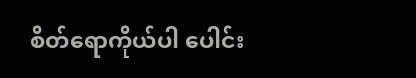စိတ်ရောကိုယ်ပါ ပေါင်း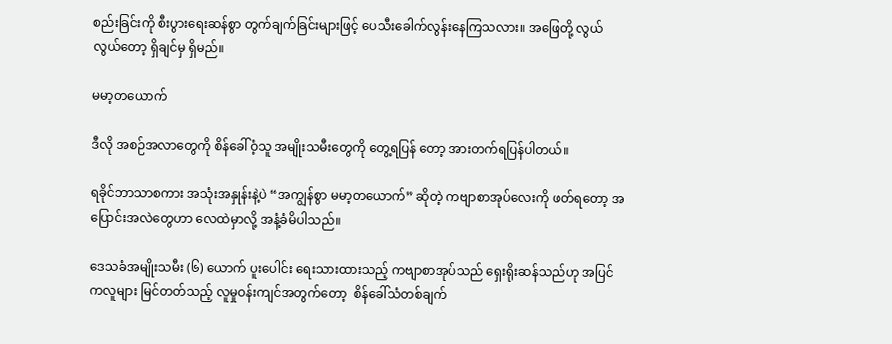စည်းခြင်းကို စီးပွားရေးဆန်စွာ တွက်ချက်ခြင်းများဖြင့် ပေသီးခေါက်လွန်းနေကြသလား။ အဖြေတို့ လွယ်လွယ်တော့ ရှိချင်မှ ရှိမည်။

မမာ့တယောက်

ဒီလို အစဉ်အလာတွေကို စိန်ခေါ်ဝံ့သူ အမျိုးသမီးတွေကို တွေ့ရပြန် တော့ အားတက်ရပြန်ပါတယ်။

ရခိုင်ဘာသာစကား အသုံးအနှုန်းနဲ့ပဲ “အကျွန်စွာ မမာ့တယောက်” ဆိုတဲ့ ကဗျာစာအုပ်လေးကို ဖတ်ရတော့ အပြောင်းအလဲတွေဟာ လေထဲမှာလို့ အနံ့ခံမိပါသည်။

ဒေသခံအမျိုးသမီး (၆) ယောက် ပူးပေါင်း ရေးသားထားသည့် ကဗျာစာအုပ်သည် ရှေးရိုးဆန်သည်ဟု အပြင်ကလူများ မြင်တတ်သည့် လူမှုဝန်းကျင်အတွက်တော့  စိန်ခေါ်သံတစ်ချက်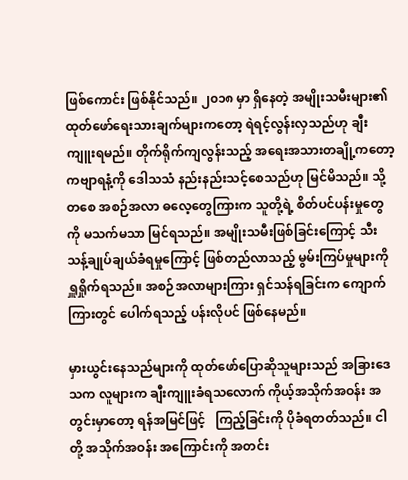ဖြစ်ကောင်း ဖြစ်နိုင်သည်။ ၂၀၁၈ မှာ ရှိနေတဲ့ အမျိုးသမီးများ၏ ထုတ်ဖော်ရေးသားချက်များကတော့ ရဲရင့်လွန်းလှသည်ဟု ချီးကျူးရမည်။ တိုက်ရိုက်ကျလွန်းသည့် အရေးအသားတချို့ကတော့ ကဗျာရနံ့ကို ဒေါသသံ နည်းနည်းသင့်စေသည်ဟု မြင်မိသည်။ သို့တစေ အစဉ်အလာ ဓလေ့တွေကြားက သူတို့ရဲ့ စိတ်ပင်ပန်းမှုတွေကို မသက်မသာ မြင်ရသည်။ အမျိုးသမီးဖြစ်ခြင်းကြောင့် သီးသန့်ချုပ်ချယ်ခံရမှုကြောင့် ဖြစ်တည်လာသည့် မွမ်းကြပ်မှုများကို ရှူရှိုက်ရသည်။ အစဉ်အလာများကြား ရှင်သန်ရခြင်းက ကျောက်ကြားတွင် ပေါက်ရသည့် ပန်းလိုပင် ဖြစ်နေမည်။

မှားယွင်းနေသည်များကို ထုတ်ဖော်ပြောဆိုသူများသည် အခြားဒေသက လူများက ချီးကျူးခံရသလောက် ကိုယ့်အသိုက်အဝန်း အတွင်းမှာတော့ ရန်အမြင်ဖြင့်   ကြည့်ခြင်းကို ပိုခံရတတ်သည်။ ငါတို့ အသိုက်အဝန်း အကြောင်းကို အတင်း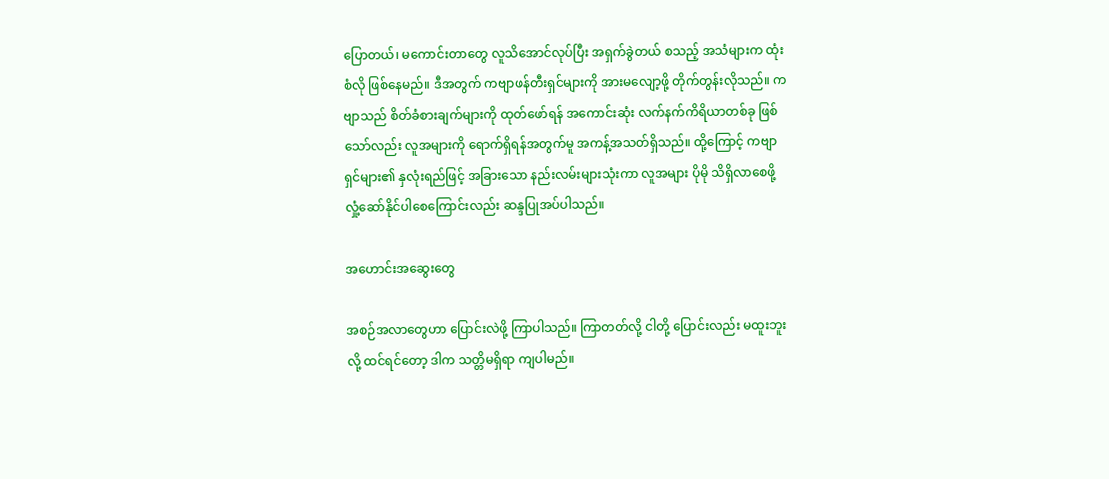ပြောတယ်၊ မကောင်းတာတွေ လူသိအောင်လုပ်ပြီး အရှက်ခွဲတယ် စသည့် အသံများက ထုံးစံလို ဖြစ်နေမည်။ ဒီအတွက် ကဗျာဖန်တီးရှင်များကို အားမလျော့ဖို့ တိုက်တွန်းလိုသည်။ ကဗျာသည် စိတ်ခံစားချက်များကို ထုတ်ဖော်ရန် အကောင်းဆုံး လက်နက်ကိရိယာတစ်ခု ဖြစ်သော်လည်း လူအများကို ရောက်ရှိရန်အတွက်မူ အကန့်အသတ်ရှိသည်။ ထို့ကြောင့် ကဗျာရှင်များ၏ နှလုံးရည်ဖြင့် အခြားသော နည်းလမ်းများသုံးကာ လူအများ ပိုမို သိရှိလာစေဖို့ လှုံ့ဆော်နိုင်ပါစေကြောင်းလည်း ဆန္ဒပြုအပ်ပါသည်။

အဟောင်းအဆွေးတွေ

အစဉ်အလာတွေဟာ ပြောင်းလဲဖို့ ကြာပါသည်။ ကြာတတ်လို့ ငါတို့ ပြောင်းလည်း မထူးဘူးလို့ ထင်ရင်တော့ ဒါက သတ္တိမရှိရာ ကျပါမည်။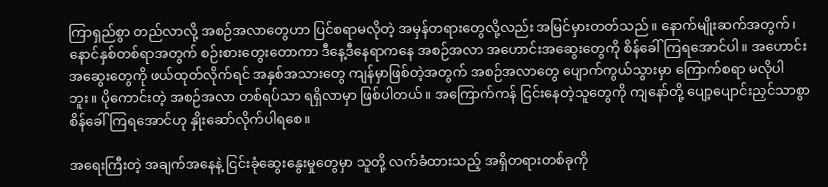ကြာရှည်စွာ တည်လာလို့ အစဉ်အလာတွေဟာ ပြင်စရာမလိုတဲ့ အမှန်တရားတွေလို့လည်း အမြင်မှားတတ်သည်။ နောက်မျိုးဆက်အတွက်၊ နောင်နှစ်တစ်ရာအတွက် စဉ်းစားတွေးတောကာ ဒီနေ့ဒီနေရာကနေ အစဉ်အလာ အဟောင်းအဆွေးတွေကို စိန်ခေါ်ကြရအောင်ပါ။ အဟောင်းအဆွေးတွေကို ဖယ်ထုတ်လိုက်ရင် အနှစ်အသားတွေ ကျန်မှာဖြစ်တဲ့အတွက် အစဉ်အလာတွေ ပျောက်ကွယ်သွားမှာ ကြောက်စရာ မလိုပါဘူး။ ပိုကောင်းတဲ့ အစဉ်အလာ တစ်ရပ်သာ ရရှိလာမှာ ဖြစ်ပါတယ်။ အကြောက်ကန် ငြင်းနေတဲ့သူတွေကို ကျနော်တို့ ပျော့ပျောင်းညှင်သာစွာ စိန်ခေါ် ကြရအောင်ဟု နှိုးဆော်လိုက်ပါရစေ။

အရေးကြီးတဲ့ အချက်အနေနဲ့ ငြင်းခုံဆွေးနွေးမှုတွေမှာ သူတို့ လက်ခံထားသည့် အရှိတရားတစ်ခုကို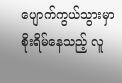ပျောက်ကွယ်သွားမှာ စိုးရိမ်နေသည့် လူ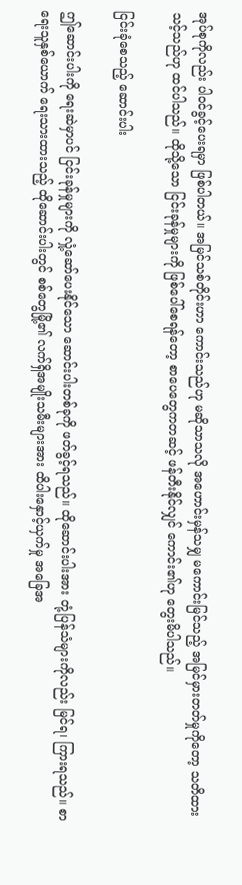အုပ်စုကိုလည်း ပါဝင်ခွင့်ပေးရမှာ ဖြစ်ပါတယ်။ အမြင်သစ်တိုင်းဟာ ကောင်းသည်ဟု မဆိုသာသလို အဟောင်းမှန်သမျှ မကောင်းမြင်သည့် အမြင်မှားတတ်မှုကိုတော့ သတိထားသင့်သည်ဟု ထင်ပါသည်။ ထိုသို့သော ငြင်းခုန်မှုများကို ဖြစ်ပေါ်စေရန်တော့ စာပေတွေကတဆင့် ဖန်တီးနိုင်လျှင် ကောင်း၏ဟု တွေးမိပါသည်။

ငြင်းခုံစေသည့် ဆောင်းပါး

ဤဆောင်းပါးကို ရေးဆဲမှာပင် ငြင်းခုန်မှုများကို လှုံ့ဆော်ပေးနိုင်သော ဆောင်းပါးတစ်ခုကို ဖတ်ခွင့်ရသည်။ ထိုဆောင်းပါးအား တုံ့ပြန်သံများကိုလည်း မြင်ရ၊ ကြားရသည်။ စာရေးသူနှစ်ယောက် ရေးသားထားသည့် ထိုဆောင်းပါးတွင် စစ်တွေမြို့၏ လက်ရှိအမျိုးသမီးများအား ထိပါးနှောင့်ယှက်မှု အခြေအ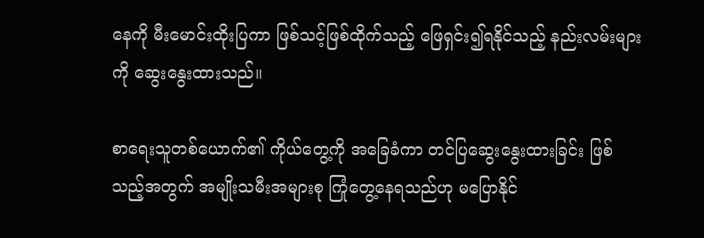နေကို မီးမောင်းထိုးပြကာ ဖြစ်သင့်ဖြစ်ထိုက်သည့် ဖြေရှင်း၍ရနိုင်သည့် နည်းလမ်းများကို ဆွေးနွေးထားသည်။

စာရေးသူတစ်ယောက်၏ ကိုယ်တွေ့ကို အခြေခံကာ တင်ပြဆွေးနွေးထားခြင်း ဖြစ်သည့်အတွက် အမျိုးသမီးအများစု ကြုံတွေ့နေရသည်ဟု မပြောနိုင်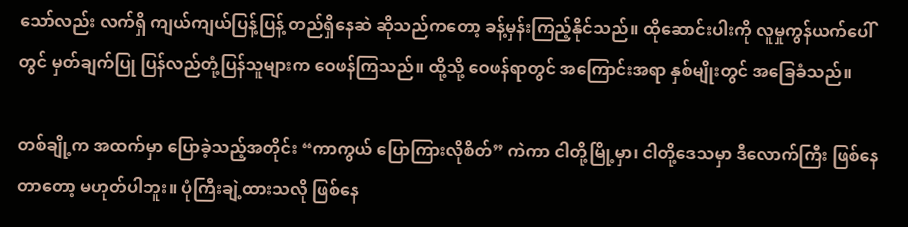သော်လည်း လက်ရှိ ကျယ်ကျယ်ပြန့်ပြန့် တည်ရှိနေဆဲ ဆိုသည်ကတော့ ခန့်မှန်းကြည့်နိုင်သည်။ ထိုဆောင်းပါးကို လူမှုကွန်ယက်ပေါ်တွင် မှတ်ချက်ပြု ပြန်လည်တုံ့ပြန်သူများက ဝေဖန်ကြသည်။ ထို့သို့ ဝေဖန်ရာတွင် အကြောင်းအရာ နှစ်မျိုးတွင် အခြေခံသည်။

တစ်ချို့က အထက်မှာ ပြောခဲ့သည့်အတိုင်း “ကာကွယ် ပြောကြားလိုစိတ်” ကဲကာ ငါတို့မြို့မှာ၊ ငါတို့ဒေသမှာ ဒီလောက်ကြီး ဖြစ်နေတာတော့ မဟုတ်ပါဘူး။ ပုံကြီးချဲ့ထားသလို ဖြစ်နေ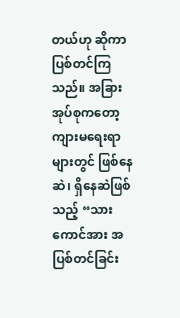တယ်ဟု ဆိုကာ ပြစ်တင်ကြသည်။ အခြားအုပ်စုကတော့ ကျားမရေးရာများတွင် ဖြစ်နေဆဲ၊ ရှိနေဆဲဖြစ်သည့် “သားကောင်အား အပြစ်တင်ခြင်း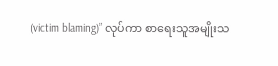(victim blaming)” လုပ်ကာ စာရေးသူအမျိုးသ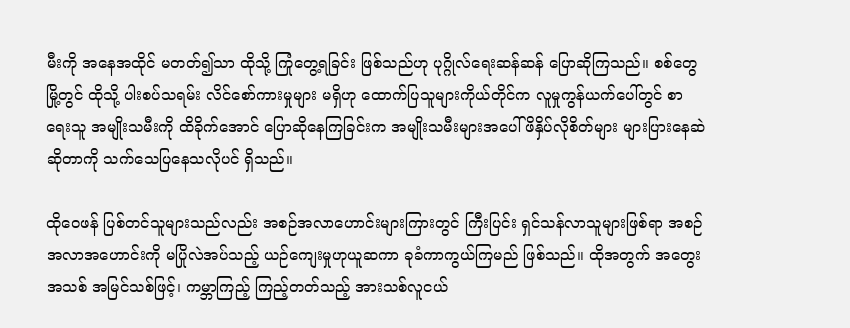မီးကို အနေအထိုင် မတတ်၍သာ ထိုသို့ ကြုံတွေ့ရခြင်း ဖြစ်သည်ဟု ပုဂ္ဂိုလ်ရေးဆန်ဆန် ပြောဆိုကြသည်။ စစ်တွေမြို့တွင် ထိုသို့ ပါးစပ်သရမ်း လိင်စော်ကားမှုများ မရှိဟု ထောက်ပြသူများကိုယ်တိုင်က လူမှုကွန်ယက်ပေါ်တွင် စာရေးသူ အမျိုးသမီးကို ထိခိုက်အောင် ပြောဆိုနေကြခြင်းက အမျိုးသမီးများအပေါ် ဖိနှိပ်လိုစိတ်များ များပြားနေဆဲ ဆိုတာကို သက်သေပြနေသလိုပင် ရှိသည်။

ထိုဝေဖန် ပြစ်တင်သူများသည်လည်း အစဉ်အလာဟောင်းများကြားတွင် ကြီးပြင်း ရှင်သန်လာသူများဖြစ်ရာ အစဉ်အလာအဟောင်းကို မပြိုလဲအပ်သည့် ယဉ်ကျေးမှုဟုယူဆကာ ခုခံကာကွယ်ကြမည် ဖြစ်သည်။ ထိုအတွက် အတွေးအသစ် အမြင်သစ်ဖြင့်၊ ကမ္ဘာကြည့် ကြည့်တတ်သည့် အားသစ်လူငယ်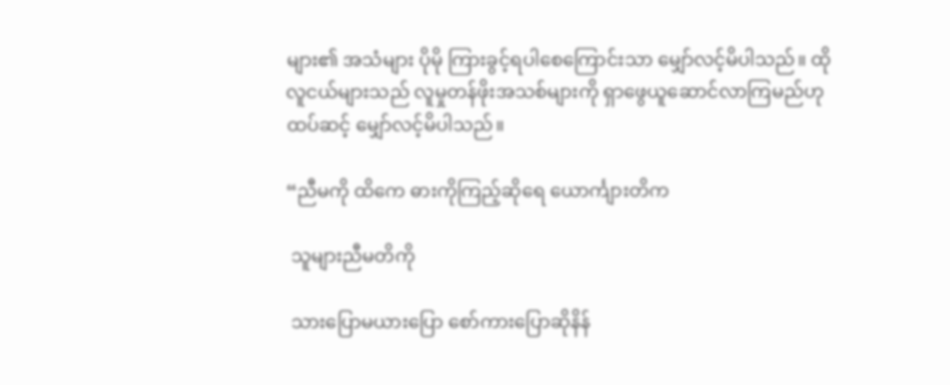များ၏ အသံများ ပိုမို ကြားခွင့်ရပါစေကြောင်းသာ မျှော်လင့်မိပါသည်။ ထိုလူငယ်များသည် လူမှုတန်ဖိုးအသစ်များကို ရှာဖွေယူဆောင်လာကြမည်ဟု ထပ်ဆင့် မျှော်လင့်မိပါသည်။

“ညီမကို ထိကေ ဓားကိုကြည့်ဆိုရေ ယောင်္ကျားတိက

 သူများညီမတိကို

 သားပြောမယားပြော စော်ကားပြောဆိုနိန်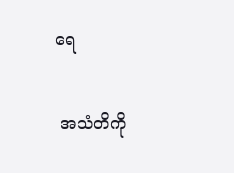ရေ

 အသံတိကို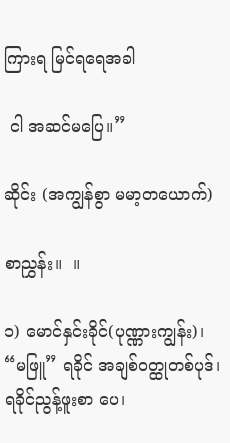ကြားရ မြင်ရရေအခါ

 ငါ အဆင်မပြေ။”

ဆိုင်း (အကျွန်စွာ မမာ့တယောက်)

စာညွှန်း။  ။

၁) မောင်နှင်းခိုင်(ပုဏ္ဏားကျွန်း)၊ “မဖြူ” ရခိုင် အချစ်ဝတ္ထုတစ်ပုဒ်၊ ရခိုင်ညွန့်ဖူးစာ ပေ၊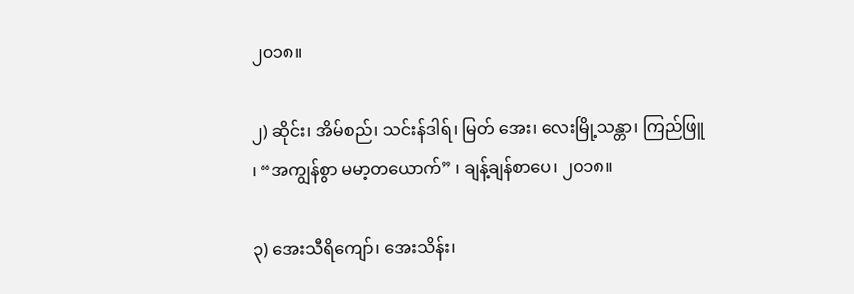၂၀၁၈။

၂) ဆိုင်း၊ အိမ်စည်၊ သင်းန်ဒါရ်၊ မြတ် အေး၊ လေးမြို့သန္တာ၊ ကြည်ဖြူ ၊ “အကျွန်စွာ မမာ့တယောက်” ၊ ချန့်ချန်စာပေ၊ ၂၀၁၈။

၃) အေးသီရိကျော်၊ အေးသိန်း၊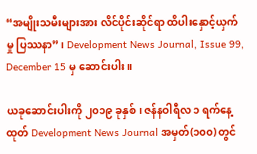“အမျိုးသမီးများအား လိင်ပိုင်းဆိုင်ရာ ထိပါးနှောင့်ယှက်မှု ပြဿနာ” ၊ Development News Journal, Issue 99, December 15 မှ ဆောင်းပါး။

ယခုဆောင်းပါးကို ၂၀၁၉ ခုနှစ်၊ ဇန်နဝါရီလ ၁ ရက်နေ့ထုတ် Development News Journal အမှတ်(၁၀၀) တွင်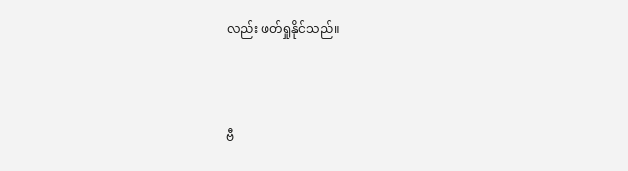လည်း ဖတ်ရှုနိုင်သည်။



ဗီ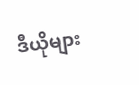ဒီယိုများ